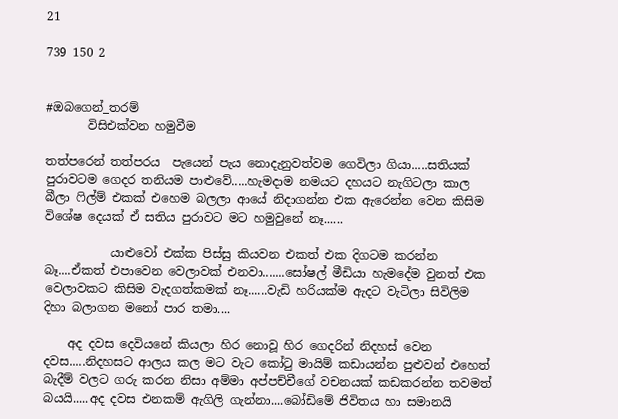21

739 150 2


#ඔබගෙන්_තරම්
       විසිඑක්වන හමුවීම

තත්පරෙන් තත්පරය  පැයෙන් පැය නොදැනුවත්වම ගෙවිලා ගියා.....සතියක් පුරාවටම ගෙදර තනියම පාළුවේ.....හැමදාම නමයට දහයට නැගිටලා කාල බීලා ෆිල්ම් එකක් එහෙම බලලා ආයේ නිදාගන්න එක ඇරෙන්න වෙන කිසිම විශේෂ දෙයක් ඒ සතිය පුරාවට මට හමුවුනේ නෑ......

           යාළුවෝ එක්ක පිස්සු කියවන එකත් එක දිගටම කරන්න බෑ....ඒකත් එපාවෙන වෙලාවක් එනවා.......සෝෂල් මීඩියා හැමදේම වුනත් එක වෙලාවකට කිසිම වැදගත්කමක් නෑ......වැඩි හරියක්ම ඇදට වැටිලා සිවිලිම දිහා බලාගන මනෝ පාර තමා....

    අද දවස දෙවියනේ කියලා හිර නොවූ හිර ගෙදරින් නිදහස් වෙන දවස.....නිදහසට ආලය කල මට වැට කෝටු මායිම් කඩායන්න පුළුවන් එහෙත් බැදීම් වලට ගරු කරන නිසා අම්මා අප්පච්චීගේ වචනයක් කඩකරන්න තවමත් බයයි.....අද දවස එනකම් ඇගිලි ගැන්නා....බෝඩිමේ ජිවිතය හා සමානයි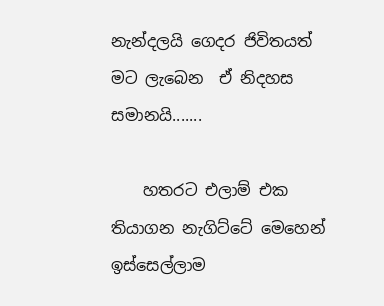නැන්දලයි ගෙදර ජිවිතයත් මට ලැබෙන  ඒ නිදහස සමානයි.......

    හතරට එලාම් එක තියාගන නැගිට්ටේ මෙහෙන් ඉස්සෙල්ලාම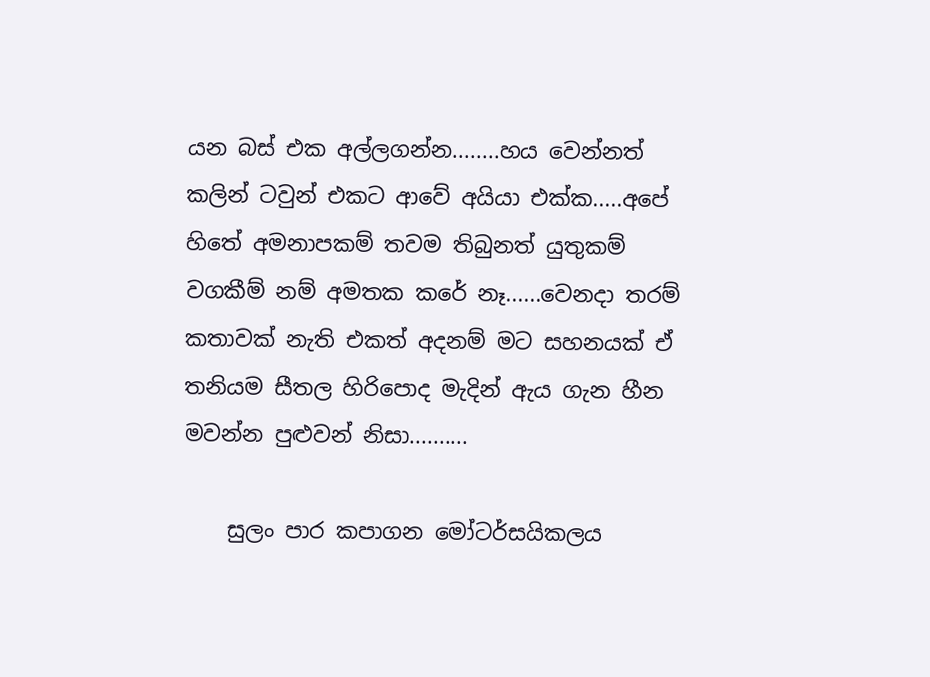යන බස් එක අල්ලගන්න........හය වෙන්නත් කලින් ටවුන් එකට ආවේ අයියා එක්ක.....අපේ හිතේ අමනාපකම් තවම තිබුනත් යුතුකම් වගකීම් නම් අමතක කරේ නෑ......වෙනදා තරම් කතාවක් නැති එකත් අදනම් මට සහනයක් ඒ තනියම සීතල හිරිපොද මැදින් ඇය ගැන හීන මවන්න පුළුවන් නිසා..........

    සුලං පාර කපාගන මෝටර්සයිකලය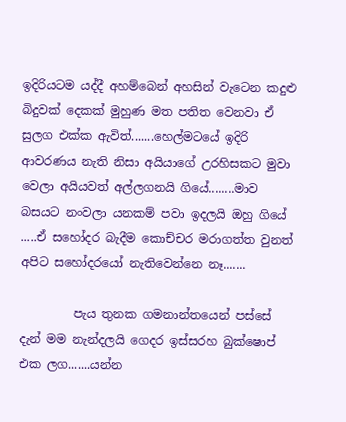ඉදිරියටම යද්දී අහම්බෙන් අහසින් වැටෙන කදුළු බිදුවක් දෙකක් මුහුණ මත පතිත වෙනවා ඒ සුලග එක්ක ඇවිත්.......හෙල්මටයේ ඉදිරි ආවරණය නැති නිසා අයියාගේ උරහිසකට මුවා වෙලා අයියවත් අල්ලගනයි ගියේ........මාව බසයට නංවලා යනකම් පවා ඉදලයි ඔහු ගියේ .....ඒ සහෝදර බැදීම කොච්චර මරාගත්ත වුනත් අපිට සහෝදරයෝ නැතිවෙන්නෙ නෑ.......

         පැය තුනක ගමනාන්තයෙන් පස්සේ දැන් මම නැන්දලයි ගෙදර ඉස්සරහ බුක්ෂොප් එක ලග.......යන්න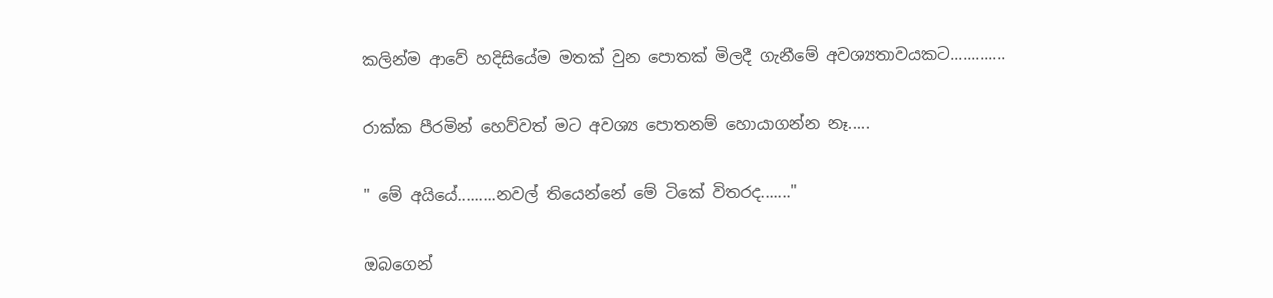කලින්ම ආවේ හදිසියේම මතක් වුන පොතක් මිලදී ගැනීමේ අවශ්‍යතාවයකට.............

රාක්ක පීරමින් හෙව්වත් මට අවශ්‍ය පොතනම් හොයාගන්න නෑ.....

" මේ අයියේ.........නවල් තියෙන්නේ මේ ටිකේ විතරද......."

ඔබගෙන්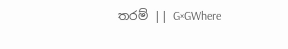තරම් || G×GWhere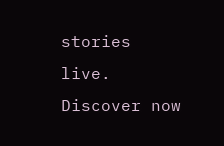stories live. Discover now